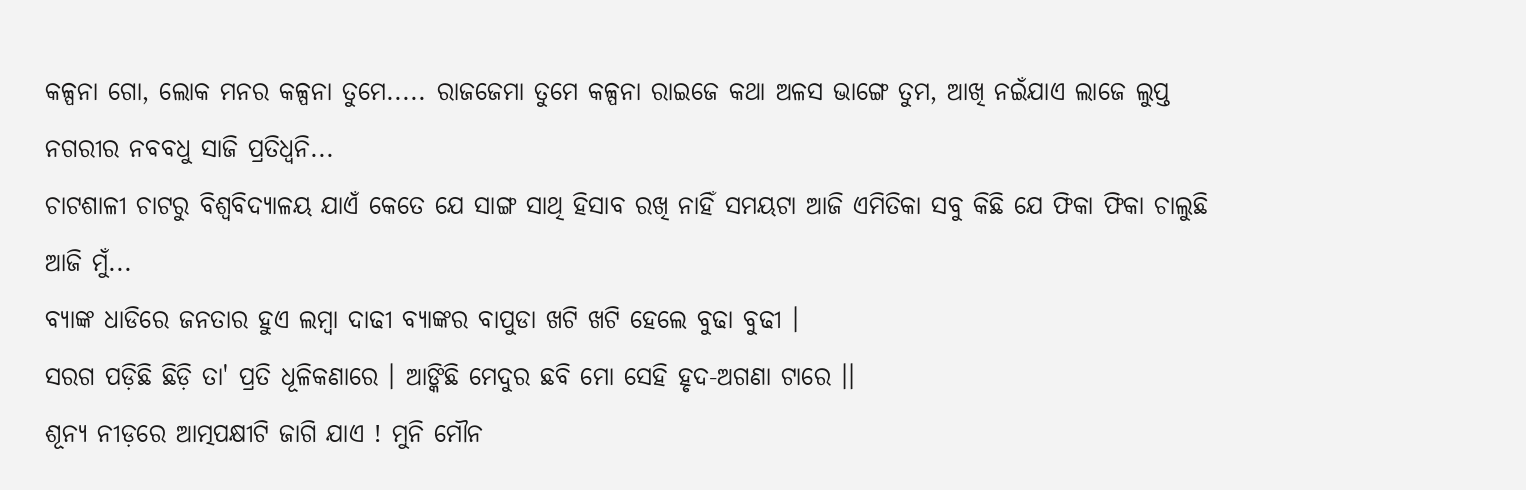କଳ୍ପନା ଗୋ, ଲୋକ ମନର କଳ୍ପନା ତୁମେ..... ରାଜଜେମା ତୁମେ କଳ୍ପନା ରାଇଜେ କଥା ଅଳସ ଭାଙ୍ଗେ ତୁମ, ଆଖି ନଇଁଯାଏ ଲାଜେ ଲୁପ୍ତ ନଗରୀର ନବବଧୁ ସାଜି ପ୍ରତିଧ୍ୱନି...
ଚାଟଶାଳୀ ଚାଟରୁ ବିଶ୍ୱବିଦ୍ୟାଳୟ ଯାଏଁ କେତେ ଯେ ସାଙ୍ଗ ସାଥି ହିସାବ ରଖି ନାହିଁ ସମୟଟା ଆଜି ଏମିତିକା ସବୁ କିଛି ଯେ ଫିକା ଫିକା ଚାଲୁଛି ଆଜି ମୁଁ...
ବ୍ୟାଙ୍କ ଧାଡିରେ ଜନତାର ହୁଏ ଲମ୍ବା ଦାଢୀ ବ୍ୟାଙ୍କର ବାପୁଡା ଖଟି ଖଟି ହେଲେ ବୁଢା ବୁଢୀ ।
ସରଗ ପଡ଼ିଛି ଛିଡ଼ି ତା' ପ୍ରତି ଧୂଳିକଣାରେ । ଆଙ୍କିଛି ମେଦୁର ଛବି ମୋ ସେହି ହୃଦ-ଅଗଣା ଟାରେ ।।
ଶୂନ୍ୟ ନୀଡ଼ରେ ଆତ୍ମପକ୍ଷୀଟି ଜାଗି ଯାଏ ! ମୁନି ମୌନ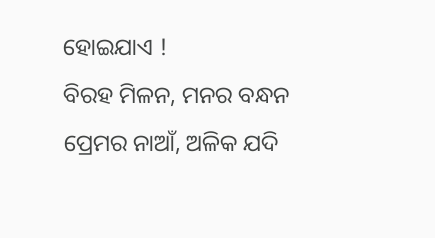ହୋଇଯାଏ !
ବିରହ ମିଳନ, ମନର ବନ୍ଧନ ପ୍ରେମର ନାଆଁ, ଅଳିକ ଯଦି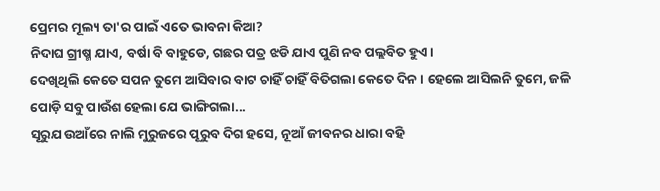ପ୍ରେମର ମୂଲ୍ୟ ତା'ର ପାଇଁ ଏତେ ଭାବନା କିଆ?
ନିଦାଘ ଗ୍ରୀଷ୍ମ ଯାଏ, ବର୍ଷା ବି ବାହୁଡେ, ଗଛର ପତ୍ର ଝଡି ଯାଏ ପୁଣି ନବ ପଲ୍ଲବିତ ହୁଏ।
ଦେଖିଥିଲି କେତେ ସପନ ତୁମେ ଆସିବାର ବାଟ ଚାହିଁ ଚାହିଁ ବିତିଗଲା କେତେ ଦିନ । ହେଲେ ଆସିଲନି ତୁମେ, ଜଳି ପୋଡ଼ି ସବୁ ପାଉଁଶ ହେଲା ଯେ ଭାଙ୍ଗିଗଲା...
ସୂରୁଯ ଉଆଁରେ ନାଲି ମୁରୁଜରେ ପୂରୁବ ଦିଗ ହସେ, ନୂଆଁ ଜୀବନର ଧାରା ବହି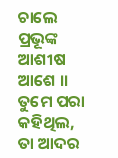ଚାଲେ ପ୍ରଭୂଙ୍କ ଆଶୀଷ ଆଶେ ।।
ତୁମେ ପରା କହିଥିଲ, ତା ଆଦର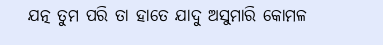ଯତ୍ନ ତୁମ ପରି ତା ହାତେ ଯାଦୁ ଅସୁମାରି କୋମଳ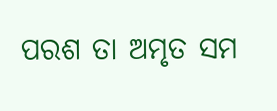ପରଶ ତା ଅମୃତ ସମ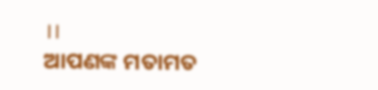।।
ଆପଣଙ୍କ ମତାମତ